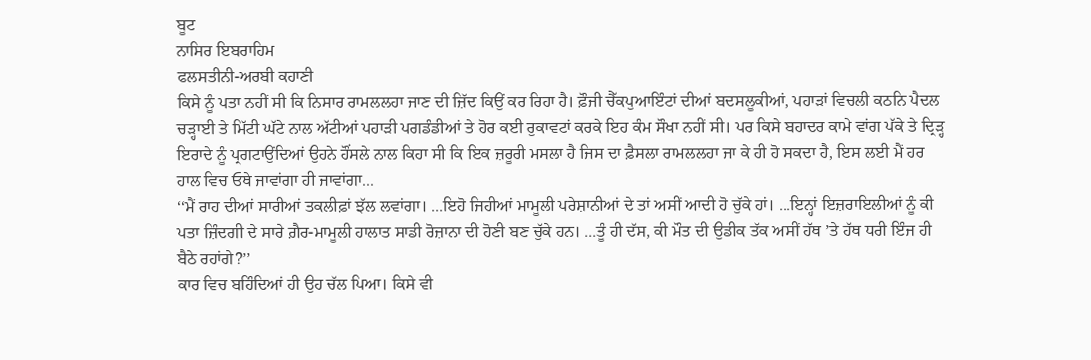ਬੂਟ
ਨਾਸਿਰ ਇਬਰਾਹਿਮ
ਫਲਸਤੀਨੀ-ਅਰਬੀ ਕਹਾਣੀ
ਕਿਸੇ ਨੂੰ ਪਤਾ ਨਹੀਂ ਸੀ ਕਿ ਨਿਸਾਰ ਰਾਮਲਲਹਾ ਜਾਣ ਦੀ ਜ਼ਿੱਦ ਕਿਉਂ ਕਰ ਰਿਹਾ ਹੈ। ਫ਼ੌਜੀ ਚੈੱਕਪੁਆਇੰਟਾਂ ਦੀਆਂ ਬਦਸਲੂਕੀਆਂ, ਪਹਾੜਾਂ ਵਿਚਲੀ ਕਠਨਿ ਪੈਦਲ ਚੜ੍ਹਾਈ ਤੇ ਮਿੱਟੀ ਘੱਟੇ ਨਾਲ ਅੱਟੀਆਂ ਪਹਾੜੀ ਪਗਡੰਡੀਆਂ ਤੇ ਹੋਰ ਕਈ ਰੁਕਾਵਟਾਂ ਕਰਕੇ ਇਹ ਕੰਮ ਸੌਖਾ ਨਹੀਂ ਸੀ। ਪਰ ਕਿਸੇ ਬਹਾਦਰ ਕਾਮੇ ਵਾਂਗ ਪੱਕੇ ਤੇ ਦ੍ਰਿੜ੍ਹ ਇਰਾਦੇ ਨੂੰ ਪ੍ਰਗਟਾਉਂਦਿਆਂ ਉਹਨੇ ਹੌਂਸਲੇ ਨਾਲ ਕਿਹਾ ਸੀ ਕਿ ਇਕ ਜ਼ਰੂਰੀ ਮਸਲਾ ਹੈ ਜਿਸ ਦਾ ਫ਼ੈਸਲਾ ਰਾਮਲਲਹਾ ਜਾ ਕੇ ਹੀ ਹੋ ਸਕਦਾ ਹੈ, ਇਸ ਲਈ ਮੈਂ ਹਰ ਹਾਲ ਵਿਚ ਓਥੇ ਜਾਵਾਂਗਾ ਹੀ ਜਾਵਾਂਗਾ...
‘‘ਮੈਂ ਰਾਹ ਦੀਆਂ ਸਾਰੀਆਂ ਤਕਲੀਫ਼ਾਂ ਝੱਲ ਲਵਾਂਗਾ। ...ਇਹੋ ਜਿਹੀਆਂ ਮਾਮੂਲੀ ਪਰੇਸ਼ਾਨੀਆਂ ਦੇ ਤਾਂ ਅਸੀਂ ਆਦੀ ਹੋ ਚੁੱਕੇ ਹਾਂ। ...ਇਨ੍ਹਾਂ ਇਜ਼ਰਾਇਲੀਆਂ ਨੂੰ ਕੀ ਪਤਾ ਜ਼ਿੰਦਗੀ ਦੇ ਸਾਰੇ ਗ਼ੈਰ-ਮਾਮੂਲੀ ਹਾਲਾਤ ਸਾਡੀ ਰੋਜ਼ਾਨਾ ਦੀ ਹੋਣੀ ਬਣ ਚੁੱਕੇ ਹਨ। ...ਤੂੰ ਹੀ ਦੱਸ, ਕੀ ਮੌਤ ਦੀ ਉਡੀਕ ਤੱਕ ਅਸੀਂ ਹੱਥ ’ਤੇ ਹੱਥ ਧਰੀ ਇੰਜ ਹੀ ਬੈਠੇ ਰਹਾਂਗੇ?’’
ਕਾਰ ਵਿਚ ਬਹਿੰਦਿਆਂ ਹੀ ਉਹ ਚੱਲ ਪਿਆ। ਕਿਸੇ ਵੀ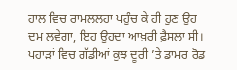ਹਾਲ ਵਿਚ ਰਾਮਲਲਹਾ ਪਹੁੰਚ ਕੇ ਹੀ ਹੁਣ ਉਹ ਦਮ ਲਵੇਗਾ, ਇਹ ਉਹਦਾ ਆਖ਼ਰੀ ਫ਼ੈਸਲਾ ਸੀ।
ਪਹਾੜਾਂ ਵਿਚ ਗੱਡੀਆਂ ਕੁਝ ਦੂਰੀ ’ਤੇ ਡਾਮਰ ਰੋਡ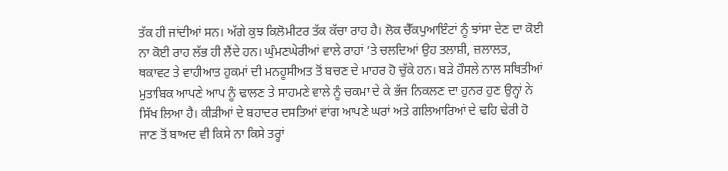ਤੱਕ ਹੀ ਜਾਂਦੀਆਂ ਸਨ। ਅੱਗੇ ਕੁਝ ਕਿਲੋਮੀਟਰ ਤੱਕ ਕੱਚਾ ਰਾਹ ਹੈ। ਲੋਕ ਚੈੱਕਪੁਆਇੰਟਾਂ ਨੂੰ ਝਾਂਸਾ ਦੇਣ ਦਾ ਕੋਈ ਨਾ ਕੋਈ ਰਾਹ ਲੱਭ ਹੀ ਲੈਂਦੇ ਹਨ। ਘੁੰਮਣਘੇਰੀਆਂ ਵਾਲੇ ਰਾਹਾਂ ’ਤੇ ਚਲਦਿਆਂ ਉਹ ਤਲਾਸ਼ੀ, ਜ਼ਲਾਲਤ, ਥਕਾਵਟ ਤੇ ਵਾਹੀਆਤ ਹੁਕਮਾਂ ਦੀ ਮਨਹੂਸੀਅਤ ਤੋਂ ਬਚਣ ਦੇ ਮਾਹਰ ਹੋ ਚੁੱਕੇ ਹਨ। ਬੜੇ ਹੌਸਲੇ ਨਾਲ ਸਥਿਤੀਆਂ ਮੁਤਾਬਿਕ ਆਪਣੇ ਆਪ ਨੂੰ ਢਾਲਣ ਤੇ ਸਾਹਮਣੇ ਵਾਲੇ ਨੂੰ ਚਕਮਾ ਦੇ ਕੇ ਭੱਜ ਨਿਕਲਣ ਦਾ ਹੁਨਰ ਹੁਣ ਉਨ੍ਹਾਂ ਨੇ ਸਿੱਖ ਲਿਆ ਹੈ। ਕੀੜੀਆਂ ਦੇ ਬਹਾਦਰ ਦਸਤਿਆਂ ਵਾਂਗ ਆਪਣੇ ਘਰਾਂ ਅਤੇ ਗਲਿਆਰਿਆਂ ਦੇ ਢਹਿ ਢੇਰੀ ਹੋ ਜਾਣ ਤੋਂ ਬਾਅਦ ਵੀ ਕਿਸੇ ਨਾ ਕਿਸੇ ਤਰ੍ਹਾਂ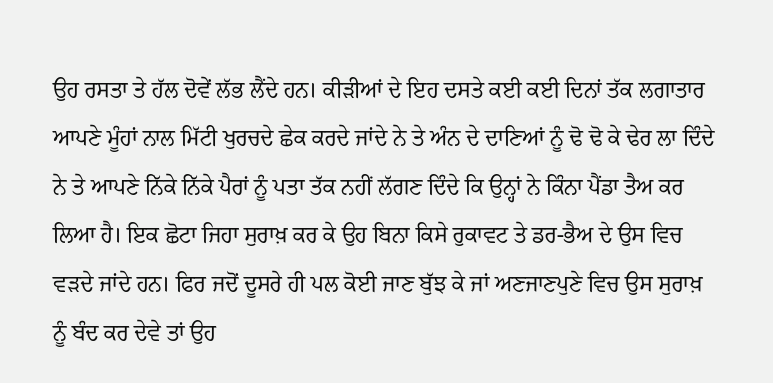ਉਹ ਰਸਤਾ ਤੇ ਹੱਲ ਦੋਵੇਂ ਲੱਭ ਲੈਂਦੇ ਹਨ। ਕੀੜੀਆਂ ਦੇ ਇਹ ਦਸਤੇ ਕਈ ਕਈ ਦਿਨਾਂ ਤੱਕ ਲਗਾਤਾਰ ਆਪਣੇ ਮੂੰਹਾਂ ਨਾਲ ਮਿੱਟੀ ਖੁਰਚਦੇ ਛੇਕ ਕਰਦੇ ਜਾਂਦੇ ਨੇ ਤੇ ਅੰਨ ਦੇ ਦਾਣਿਆਂ ਨੂੰ ਢੋ ਢੋ ਕੇ ਢੇਰ ਲਾ ਦਿੰਦੇ ਨੇ ਤੇ ਆਪਣੇ ਨਿੱਕੇ ਨਿੱਕੇ ਪੈਰਾਂ ਨੂੰ ਪਤਾ ਤੱਕ ਨਹੀਂ ਲੱਗਣ ਦਿੰਦੇ ਕਿ ਉਨ੍ਹਾਂ ਨੇ ਕਿੰਨਾ ਪੈਂਡਾ ਤੈਅ ਕਰ ਲਿਆ ਹੈ। ਇਕ ਛੋਟਾ ਜਿਹਾ ਸੁਰਾਖ਼ ਕਰ ਕੇ ਉਹ ਬਿਨਾ ਕਿਸੇ ਰੁਕਾਵਟ ਤੇ ਡਰ-ਭੈਅ ਦੇ ਉਸ ਵਿਚ ਵੜਦੇ ਜਾਂਦੇ ਹਨ। ਫਿਰ ਜਦੋਂ ਦੂਸਰੇ ਹੀ ਪਲ ਕੋਈ ਜਾਣ ਬੁੱਝ ਕੇ ਜਾਂ ਅਣਜਾਣਪੁਣੇ ਵਿਚ ਉਸ ਸੁਰਾਖ਼ ਨੂੰ ਬੰਦ ਕਰ ਦੇਵੇ ਤਾਂ ਉਹ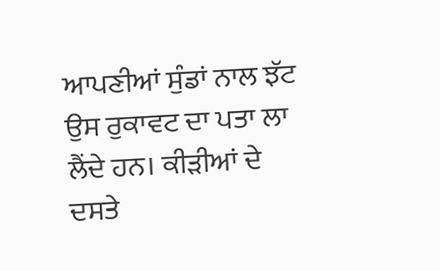ਆਪਣੀਆਂ ਸੁੰਡਾਂ ਨਾਲ ਝੱਟ ਉਸ ਰੁਕਾਵਟ ਦਾ ਪਤਾ ਲਾ ਲੈਂਦੇ ਹਨ। ਕੀੜੀਆਂ ਦੇ ਦਸਤੇ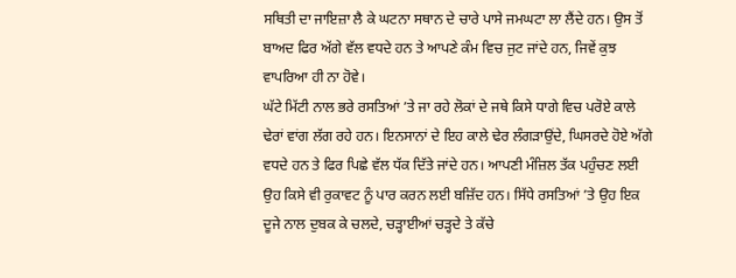ਸਥਿਤੀ ਦਾ ਜਾਇਜ਼ਾ ਲੈ ਕੇ ਘਟਨਾ ਸਥਾਨ ਦੇ ਚਾਰੇ ਪਾਸੇ ਜਮਘਟਾ ਲਾ ਲੈਂਦੇ ਹਨ। ਉਸ ਤੋਂ ਬਾਅਦ ਫਿਰ ਅੱਗੇ ਵੱਲ ਵਧਦੇ ਹਨ ਤੇ ਆਪਣੇ ਕੰਮ ਵਿਚ ਜੁਟ ਜਾਂਦੇ ਹਨ, ਜਿਵੇਂ ਕੁਝ ਵਾਪਰਿਆ ਹੀ ਨਾ ਹੋਵੇ।
ਘੱਟੇ ਮਿੱਟੀ ਨਾਲ ਭਰੇ ਰਸਤਿਆਂ ’ਤੇ ਜਾ ਰਹੇ ਲੋਕਾਂ ਦੇ ਜਥੇ ਕਿਸੇ ਧਾਗੇ ਵਿਚ ਪਰੋਏ ਕਾਲੇ ਢੇਰਾਂ ਵਾਂਗ ਲੱਗ ਰਹੇ ਹਨ। ਇਨਸਾਨਾਂ ਦੇ ਇਹ ਕਾਲੇ ਢੇਰ ਲੰਗੜਾਉਂਦੇ, ਘਿਸਰਦੇ ਹੋਏ ਅੱਗੇ ਵਧਦੇ ਹਨ ਤੇ ਫਿਰ ਪਿਛੇ ਵੱਲ ਧੱਕ ਦਿੱਤੇ ਜਾਂਦੇ ਹਨ। ਆਪਣੀ ਮੰਜ਼ਿਲ ਤੱਕ ਪਹੁੰਚਣ ਲਈ ਉਹ ਕਿਸੇ ਵੀ ਰੁਕਾਵਟ ਨੂੰ ਪਾਰ ਕਰਨ ਲਈ ਬਜ਼ਿੱਦ ਹਨ। ਸਿੱਧੇ ਰਸਤਿਆਂ ’ਤੇ ਉਹ ਇਕ ਦੂਜੇ ਨਾਲ ਦੁਬਕ ਕੇ ਚਲਦੇ, ਚੜ੍ਹਾਈਆਂ ਚੜ੍ਹਦੇ ਤੇ ਕੱਚੇ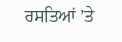ਰਸਤਿਆਂ ’ਤੇ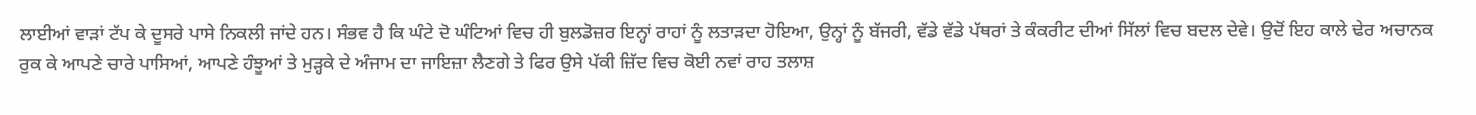ਲਾਈਆਂ ਵਾੜਾਂ ਟੱਪ ਕੇ ਦੂਸਰੇ ਪਾਸੇ ਨਿਕਲੀ ਜਾਂਦੇ ਹਨ। ਸੰਭਵ ਹੈ ਕਿ ਘੰਟੇ ਦੋ ਘੰਟਿਆਂ ਵਿਚ ਹੀ ਬੁਲਡੋਜ਼ਰ ਇਨ੍ਹਾਂ ਰਾਹਾਂ ਨੂੰ ਲਤਾੜਦਾ ਹੋਇਆ, ਉਨ੍ਹਾਂ ਨੂੰ ਬੱਜਰੀ, ਵੱਡੇ ਵੱਡੇ ਪੱਥਰਾਂ ਤੇ ਕੰਕਰੀਟ ਦੀਆਂ ਸਿੱਲਾਂ ਵਿਚ ਬਦਲ ਦੇਵੇ। ਉਦੋਂ ਇਹ ਕਾਲੇ ਢੇਰ ਅਚਾਨਕ ਰੁਕ ਕੇ ਆਪਣੇ ਚਾਰੇ ਪਾਸਿਆਂ, ਆਪਣੇ ਹੰਝੂਆਂ ਤੇ ਮੁੜ੍ਹਕੇ ਦੇ ਅੰਜਾਮ ਦਾ ਜਾਇਜ਼ਾ ਲੈਣਗੇ ਤੇ ਫਿਰ ਉਸੇ ਪੱਕੀ ਜ਼ਿੱਦ ਵਿਚ ਕੋਈ ਨਵਾਂ ਰਾਹ ਤਲਾਸ਼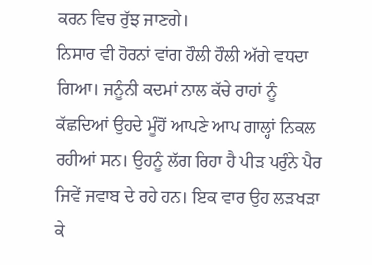ਕਰਨ ਵਿਚ ਰੁੱਝ ਜਾਣਗੇ।
ਨਿਸਾਰ ਵੀ ਹੋਰਨਾਂ ਵਾਂਗ ਹੌਲੀ ਹੌਲੀ ਅੱਗੇ ਵਧਦਾ ਗਿਆ। ਜਨੂੰਨੀ ਕਦਮਾਂ ਨਾਲ ਕੱਚੇ ਰਾਹਾਂ ਨੂੰ ਕੱਛਦਿਆਂ ਉਹਦੇ ਮੂੰਹੋਂ ਆਪਣੇ ਆਪ ਗਾਲ੍ਹਾਂ ਨਿਕਲ ਰਹੀਆਂ ਸਨ। ਉਹਨੂੰ ਲੱਗ ਰਿਹਾ ਹੈ ਪੀੜ ਪਰੁੰਨੇ ਪੈਰ ਜਿਵੇਂ ਜਵਾਬ ਦੇ ਰਹੇ ਹਨ। ਇਕ ਵਾਰ ਉਹ ਲੜਖੜਾ ਕੇ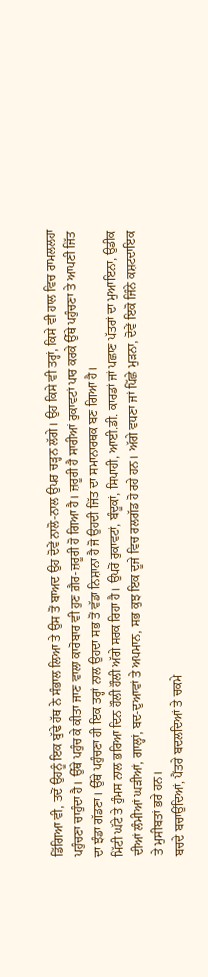ਡਿੱਗਿਆ ਵੀ, ਤਦੋਂ ਉਹਨੂੰ ਇਕ ਬੁੱਢੇ ਹੱਥ ਨੇ ਸੰਭਾਲ ਲਿਆ ਤੇ ਉਸ ਤੋਂ ਬਾਅਦ ਉਹ ਦੋਵੇਂ ਨਾਲੋ-ਨਾਲ ਉਪਰ ਚੜ੍ਹਨ ਲੱਗੇ। ਉਹ ਕਿਸੇ ਵੀ ਤਰ੍ਹਾਂ, ਕਿਸੇ ਵੀ ਹਾਲ ਵਿਚ ਰਾਮਲਲਹਾ ਪਹੁੰਚਣਾ ਚਾਹੁੰਦਾ ਹੈ। ਉੱਥੇ ਪਹੁੰਚ ਕੇ ਕੀਤਾ ਜਾਣ ਵਾਲਾ ਕਾਰੋਬਾਰ ਵੀ ਹੁਣ ਗ਼ੈਰ-ਜ਼ਰੂਰੀ ਹੋ ਗਿਆ ਹੈ। ਜ਼ਰੂਰੀ ਹੈ ਸਾਰੀਆਂ ਰੁਕਾਵਟਾਂ ਪਾਰ ਕਰਕੇ ਉੱਥੇ ਪਹੁੰਚਣਾ ਤੇ ਆਪਣੀ ਜਿੱਤ ਦਾ ਝੰਡਾ ਗੱਡਣਾ। ਉੱਥੇ ਪਹੁੰਚਣਾ ਹੀ ਇਕ ਤਰ੍ਹਾਂ ਨਾਲ ਉਹਦਾ ਸਭ ਤੋਂ ਵੱਡਾ ਨਿਸ਼ਾਨਾ ਹੈ ਜੋ ਉਹਦੀ ਜਿੱਤ ਦਾ ਸਮਾਨਾਰਥਕ ਬਣ ਗਿਆ ਹੈ।
ਮਿੱਟੀ ਘੱਟੇ ਤੇ ਹੁੰਮਸ ਨਾਲ ਭਰਿਆ ਦਿਨ ਹੌਲੀ ਹੌਲੀ ਅੱਗੇ ਸਰਕ ਰਿਹਾ ਹੈ। ਉਪਰੋਂ ਰੁਕਾਵਟਾਂ, ਬੰਦੂਕਾਂ, ਸਿਪਾਹੀ, ਆਈ.ਡੀ. ਕਾਰਡਾਂ ਜਾਂ ਪਛਾਣ ਪੱਤਰਾਂ ਦਾ ਮੁਆਇਨਾ, ਉਡੀਕ ਦੀਆਂ ਲੰਮੀਆਂ ਘੜੀਆਂ, ਗਾਲ੍ਹਾਂ, ਬਦ-ਦੁਆਵਾਂ ਤੇ ਅਪਮਾਨ, ਸਭ ਕੁਝ ਇਕ ਦੂਜੇ ਵਿਚ ਰਲਗੱਡ ਹੋ ਰਹੇ ਹਨ। ਅੱਗੇ ਵਧਣਾ ਜਾਂ ਪਿੱਛੇ ਮੁੜਨਾ, ਦੋਵੇਂ ਇਕੋ ਜਿੰਨੇ ਕਸ਼ਟਦਾਇਕ ਤੇ ਮੁਸੀਬਤਾਂ ਭਰੇ ਹਨ।
ਬਚਦੇ ਬਚਾਉਂਦਿਆਂ, ਪੈਂਤਰੇ ਬਦਲਦਿਆਂ ਤੇ ਚਕਮੇ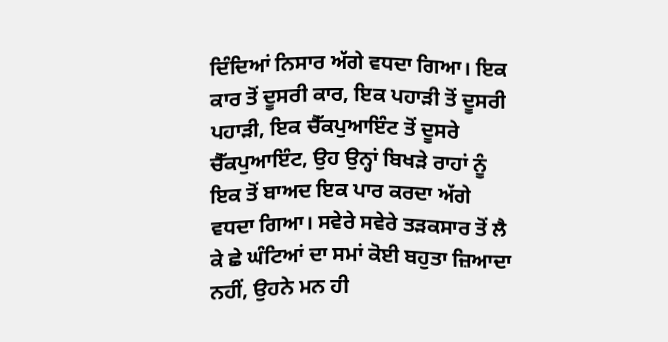ਦਿੰਦਿਆਂ ਨਿਸਾਰ ਅੱਗੇ ਵਧਦਾ ਗਿਆ। ਇਕ ਕਾਰ ਤੋਂ ਦੂਸਰੀ ਕਾਰ, ਇਕ ਪਹਾੜੀ ਤੋਂ ਦੂਸਰੀ ਪਹਾੜੀ, ਇਕ ਚੈੱਕਪੁਆਇੰਟ ਤੋਂ ਦੂਸਰੇ ਚੈੱਕਪੁਆਇੰਟ, ਉਹ ਉਨ੍ਹਾਂ ਬਿਖੜੇ ਰਾਹਾਂ ਨੂੰ ਇਕ ਤੋਂ ਬਾਅਦ ਇਕ ਪਾਰ ਕਰਦਾ ਅੱਗੇ ਵਧਦਾ ਗਿਆ। ਸਵੇਰੇ ਸਵੇਰੇ ਤੜਕਸਾਰ ਤੋਂ ਲੈ ਕੇ ਛੇ ਘੰਟਿਆਂ ਦਾ ਸਮਾਂ ਕੋਈ ਬਹੁਤਾ ਜ਼ਿਆਦਾ ਨਹੀਂ, ਉਹਨੇ ਮਨ ਹੀ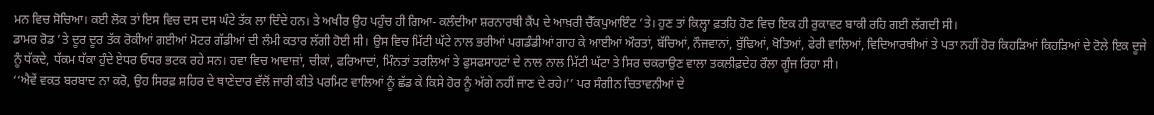ਮਨ ਵਿਚ ਸੋਚਿਆ। ਕਈ ਲੋਕ ਤਾਂ ਇਸ ਵਿਚ ਦਸ ਦਸ ਘੰਟੇ ਤੱਕ ਲਾ ਦਿੰਦੇ ਹਨ। ਤੇ ਅਖੀਰ ਉਹ ਪਹੁੰਚ ਹੀ ਗਿਆ- ਕਲੰਦੀਆ ਸ਼ਰਨਾਰਥੀ ਕੈਂਪ ਦੇ ਆਖ਼ਰੀ ਚੈੱਕਪੁਆਇੰਟ ’ਤੇ। ਹੁਣ ਤਾਂ ਕਿਲ੍ਹਾ ਫ਼ਤਹਿ ਹੋਣ ਵਿਚ ਇਕ ਹੀ ਰੁਕਾਵਟ ਬਾਕੀ ਰਹਿ ਗਈ ਲੱਗਦੀ ਸੀ।
ਡਾਮਰ ਰੋਡ ’ਤੇ ਦੂਰ ਦੂਰ ਤੱਕ ਰੋਕੀਆਂ ਗਈਆਂ ਮੋਟਰ ਗੱਡੀਆਂ ਦੀ ਲੰਮੀ ਕਤਾਰ ਲੱਗੀ ਹੋਈ ਸੀ। ਉਸ ਵਿਚ ਮਿੱਟੀ ਘੱਟੇ ਨਾਲ ਭਰੀਆਂ ਪਗਡੰਡੀਆਂ ਗਾਹ ਕੇ ਆਈਆਂ ਔਰਤਾਂ, ਬੱਚਿਆਂ, ਨੌਜਵਾਨਾਂ, ਬੁੱਢਿਆਂ, ਖੋਤਿਆਂ, ਫੇਰੀ ਵਾਲਿਆਂ, ਵਿਦਿਆਰਥੀਆਂ ਤੇ ਪਤਾ ਨਹੀਂ ਹੋਰ ਕਿਹੜਿਆਂ ਕਿਹੜਿਆਂ ਦੇ ਟੋਲੇ ਇਕ ਦੂਜੇ ਨੂੰ ਧੱਕਦੇ, ਧੱਕਮ ਧੱਕਾ ਹੁੰਦੇ ਏਧਰ ਓਧਰ ਭਟਕ ਰਹੇ ਸਨ। ਹਵਾ ਵਿਚ ਆਵਾਜ਼ਾਂ, ਚੀਕਾਂ, ਫਰਿਆਦਾਂ, ਮਿੰਨਤਾਂ ਤਰਲਿਆਂ ਤੇ ਫੁਸਫਸਾਹਟਾਂ ਦੇ ਨਾਲ ਨਾਲ ਮਿੱਟੀ ਘੱਟਾ ਤੇ ਸਿਰ ਚਕਰਾਉਣ ਵਾਲਾ ਤਕਲੀਫ਼ਦੇਹ ਰੌਲਾ ਗੂੰਜ ਰਿਹਾ ਸੀ।
‘‘ਐਵੇਂ ਵਕਤ ਬਰਬਾਦ ਨਾ ਕਰੋ, ਉਹ ਸਿਰਫ਼ ਸ਼ਹਿਰ ਦੇ ਥਾਣੇਦਾਰ ਵੱਲੋਂ ਜਾਰੀ ਕੀਤੇ ਪਰਮਿਟ ਵਾਲਿਆਂ ਨੂੰ ਛੱਡ ਕੇ ਕਿਸੇ ਹੋਰ ਨੂੰ ਅੱਗੇ ਨਹੀਂ ਜਾਣ ਦੇ ਰਹੇ।’’ ਪਰ ਸੰਗੀਨ ਚਿਤਾਵਨੀਆਂ ਦੇ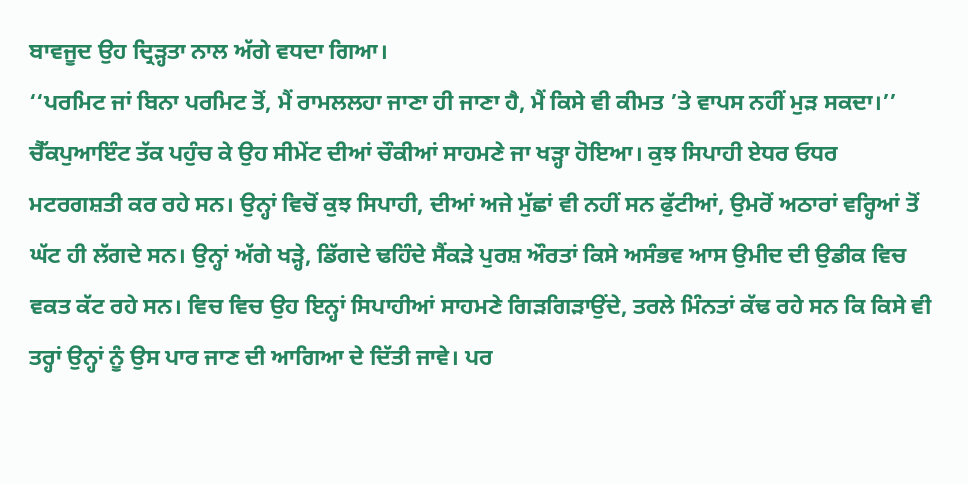ਬਾਵਜੂਦ ਉਹ ਦ੍ਰਿੜ੍ਹਤਾ ਨਾਲ ਅੱਗੇ ਵਧਦਾ ਗਿਆ।
‘‘ਪਰਮਿਟ ਜਾਂ ਬਿਨਾ ਪਰਮਿਟ ਤੋਂ, ਮੈਂ ਰਾਮਲਲਹਾ ਜਾਣਾ ਹੀ ਜਾਣਾ ਹੈ, ਮੈਂ ਕਿਸੇ ਵੀ ਕੀਮਤ ’ਤੇ ਵਾਪਸ ਨਹੀਂ ਮੁੜ ਸਕਦਾ।’’
ਚੈੱਕਪੁਆਇੰਟ ਤੱਕ ਪਹੁੰਚ ਕੇ ਉਹ ਸੀਮੇਂਟ ਦੀਆਂ ਚੌਕੀਆਂ ਸਾਹਮਣੇ ਜਾ ਖੜ੍ਹਾ ਹੋਇਆ। ਕੁਝ ਸਿਪਾਹੀ ਏਧਰ ਓਧਰ ਮਟਰਗਸ਼ਤੀ ਕਰ ਰਹੇ ਸਨ। ਉਨ੍ਹਾਂ ਵਿਚੋਂ ਕੁਝ ਸਿਪਾਹੀ, ਦੀਆਂ ਅਜੇ ਮੁੱਛਾਂ ਵੀ ਨਹੀਂ ਸਨ ਫੁੱਟੀਆਂ, ਉਮਰੋਂ ਅਠਾਰਾਂ ਵਰ੍ਹਿਆਂ ਤੋਂ ਘੱਟ ਹੀ ਲੱਗਦੇ ਸਨ। ਉਨ੍ਹਾਂ ਅੱਗੇ ਖੜ੍ਹੇ, ਡਿੱਗਦੇ ਢਹਿੰਦੇ ਸੈਂਕੜੇ ਪੁਰਸ਼ ਔਰਤਾਂ ਕਿਸੇ ਅਸੰਭਵ ਆਸ ਉਮੀਦ ਦੀ ਉਡੀਕ ਵਿਚ ਵਕਤ ਕੱਟ ਰਹੇ ਸਨ। ਵਿਚ ਵਿਚ ਉਹ ਇਨ੍ਹਾਂ ਸਿਪਾਹੀਆਂ ਸਾਹਮਣੇ ਗਿੜਗਿੜਾਉਂਦੇ, ਤਰਲੇ ਮਿੰਨਤਾਂ ਕੱਢ ਰਹੇ ਸਨ ਕਿ ਕਿਸੇ ਵੀ ਤਰ੍ਹਾਂ ਉਨ੍ਹਾਂ ਨੂੰ ਉਸ ਪਾਰ ਜਾਣ ਦੀ ਆਗਿਆ ਦੇ ਦਿੱਤੀ ਜਾਵੇ। ਪਰ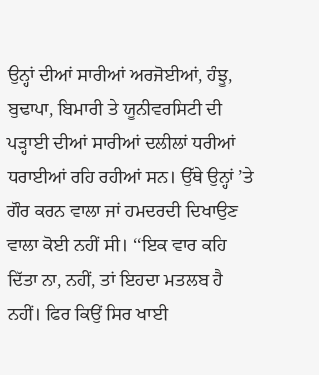ਉਨ੍ਹਾਂ ਦੀਆਂ ਸਾਰੀਆਂ ਅਰਜੋਈਆਂ, ਹੰਝੂ, ਬੁਢਾਪਾ, ਬਿਮਾਰੀ ਤੇ ਯੂਨੀਵਰਸਿਟੀ ਦੀ ਪੜ੍ਹਾਈ ਦੀਆਂ ਸਾਰੀਆਂ ਦਲੀਲਾਂ ਧਰੀਆਂ ਧਰਾਈਆਂ ਰਹਿ ਰਹੀਆਂ ਸਨ। ਉੱਥੇ ਉਨ੍ਹਾਂ ’ਤੇ ਗੌਰ ਕਰਨ ਵਾਲਾ ਜਾਂ ਹਮਦਰਦੀ ਦਿਖਾਉਣ ਵਾਲਾ ਕੋਈ ਨਹੀਂ ਸੀ। ‘‘ਇਕ ਵਾਰ ਕਹਿ ਦਿੱਤਾ ਨਾ, ਨਹੀਂ, ਤਾਂ ਇਹਦਾ ਮਤਲਬ ਹੈ ਨਹੀਂ। ਫਿਰ ਕਿਉਂ ਸਿਰ ਖਾਈ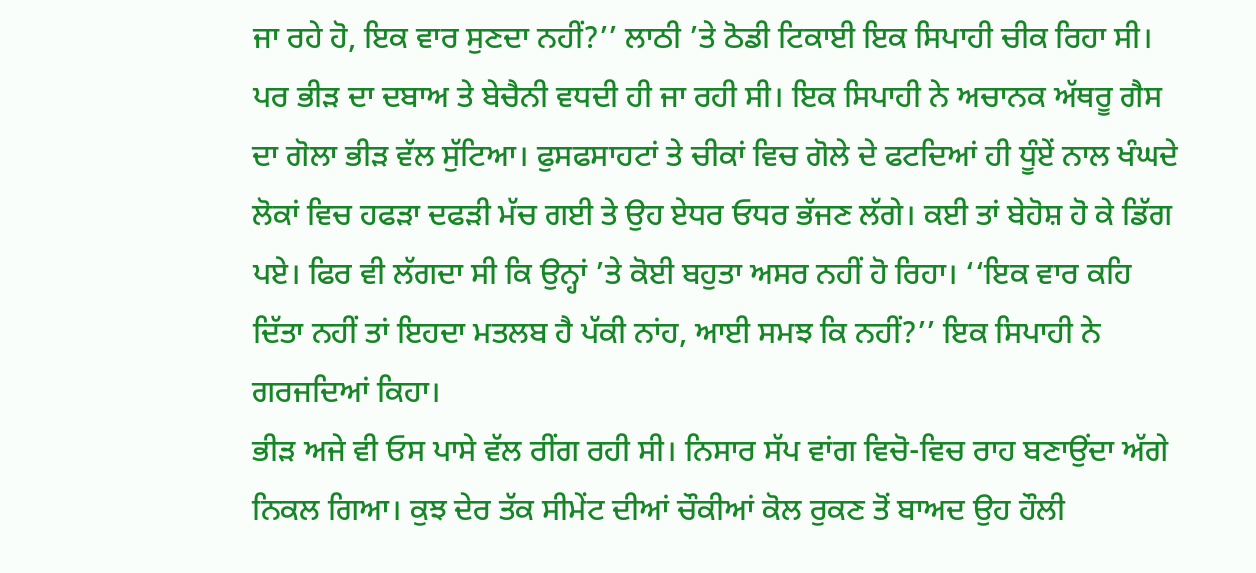ਜਾ ਰਹੇ ਹੋ, ਇਕ ਵਾਰ ਸੁਣਦਾ ਨਹੀਂ?’’ ਲਾਠੀ ’ਤੇ ਠੋਡੀ ਟਿਕਾਈ ਇਕ ਸਿਪਾਹੀ ਚੀਕ ਰਿਹਾ ਸੀ।
ਪਰ ਭੀੜ ਦਾ ਦਬਾਅ ਤੇ ਬੇਚੈਨੀ ਵਧਦੀ ਹੀ ਜਾ ਰਹੀ ਸੀ। ਇਕ ਸਿਪਾਹੀ ਨੇ ਅਚਾਨਕ ਅੱਥਰੂ ਗੈਸ ਦਾ ਗੋਲਾ ਭੀੜ ਵੱਲ ਸੁੱਟਿਆ। ਫੁਸਫਸਾਹਟਾਂ ਤੇ ਚੀਕਾਂ ਵਿਚ ਗੋਲੇ ਦੇ ਫਟਦਿਆਂ ਹੀ ਧੂੰਏਂ ਨਾਲ ਖੰਘਦੇ ਲੋਕਾਂ ਵਿਚ ਹਫੜਾ ਦਫੜੀ ਮੱਚ ਗਈ ਤੇ ਉਹ ਏਧਰ ਓਧਰ ਭੱਜਣ ਲੱਗੇ। ਕਈ ਤਾਂ ਬੇਹੋਸ਼ ਹੋ ਕੇ ਡਿੱਗ ਪਏ। ਫਿਰ ਵੀ ਲੱਗਦਾ ਸੀ ਕਿ ਉਨ੍ਹਾਂ ’ਤੇ ਕੋਈ ਬਹੁਤਾ ਅਸਰ ਨਹੀਂ ਹੋ ਰਿਹਾ। ‘‘ਇਕ ਵਾਰ ਕਹਿ ਦਿੱਤਾ ਨਹੀਂ ਤਾਂ ਇਹਦਾ ਮਤਲਬ ਹੈ ਪੱਕੀ ਨਾਂਹ, ਆਈ ਸਮਝ ਕਿ ਨਹੀਂ?’’ ਇਕ ਸਿਪਾਹੀ ਨੇ ਗਰਜਦਿਆਂ ਕਿਹਾ।
ਭੀੜ ਅਜੇ ਵੀ ਓਸ ਪਾਸੇ ਵੱਲ ਰੀਂਗ ਰਹੀ ਸੀ। ਨਿਸਾਰ ਸੱਪ ਵਾਂਗ ਵਿਚੋ-ਵਿਚ ਰਾਹ ਬਣਾਉਂਦਾ ਅੱਗੇ ਨਿਕਲ ਗਿਆ। ਕੁਝ ਦੇਰ ਤੱਕ ਸੀਮੇਂਟ ਦੀਆਂ ਚੌਕੀਆਂ ਕੋਲ ਰੁਕਣ ਤੋਂ ਬਾਅਦ ਉਹ ਹੌਲੀ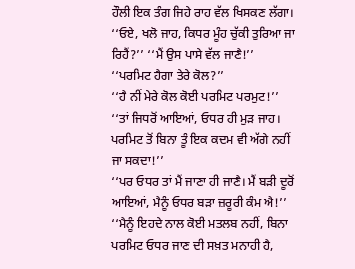ਹੌਲੀ ਇਕ ਤੰਗ ਜਿਹੇ ਰਾਹ ਵੱਲ ਖਿਸਕਣ ਲੱਗਾ।
‘‘ਓਏ, ਖਲੋ ਜਾਹ, ਕਿਧਰ ਮੂੰਹ ਚੁੱਕੀ ਤੁਰਿਆ ਜਾ ਰਿਹੈਂ?’’ ‘‘ਮੈਂ ਉਸ ਪਾਸੇ ਵੱਲ ਜਾਣੈ!’’
‘‘ਪਰਮਿਟ ਹੈਗਾ ਤੇਰੇ ਕੋਲ?’’
‘‘ਹੈ ਨੀਂ ਮੇਰੇ ਕੋਲ ਕੋਈ ਪਰਮਿਟ ਪਰਮੁਟ!’’
‘‘ਤਾਂ ਜਿਧਰੋਂ ਆਇਆਂ, ਓਧਰ ਹੀ ਮੁੜ ਜਾਹ। ਪਰਮਿਟ ਤੋਂ ਬਿਨਾ ਤੂੰ ਇਕ ਕਦਮ ਵੀ ਅੱਗੇ ਨਹੀਂ ਜਾ ਸਕਦਾ!’’
‘‘ਪਰ ਓਧਰ ਤਾਂ ਮੈਂ ਜਾਣਾ ਹੀ ਜਾਣੈ। ਮੈਂ ਬੜੀ ਦੂਰੋਂ ਆਇਆਂ, ਮੈਨੂੰ ਓਧਰ ਬੜਾ ਜ਼ਰੂਰੀ ਕੰਮ ਐ!’’
‘‘ਮੈਨੂੰ ਇਹਦੇ ਨਾਲ ਕੋਈ ਮਤਲਬ ਨਹੀਂ, ਬਿਨਾ ਪਰਮਿਟ ਓਧਰ ਜਾਣ ਦੀ ਸਖ਼ਤ ਮਨਾਹੀ ਹੈ,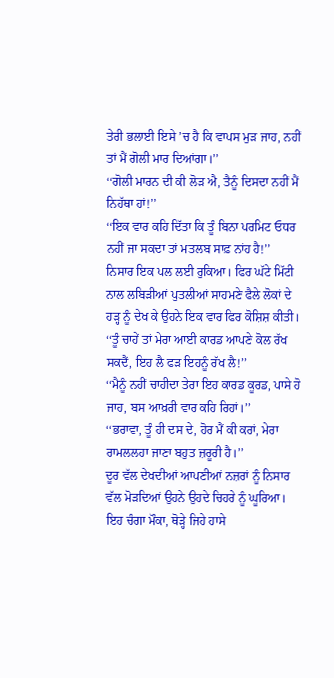ਤੇਰੀ ਭਲਾਈ ਇਸੇ ’ਚ ਹੈ ਕਿ ਵਾਪਸ ਮੁੜ ਜਾਹ, ਨਹੀਂ ਤਾਂ ਮੈਂ ਗੋਲੀ ਮਾਰ ਦਿਆਂਗਾ।’’
‘‘ਗੋਲੀ ਮਾਰਨ ਦੀ ਕੀ ਲੋੜ ਐ, ਤੈਨੂੰ ਦਿਸਦਾ ਨਹੀਂ ਮੈਂ ਨਿਹੱਥਾ ਹਾਂ!’’
‘‘ਇਕ ਵਾਰ ਕਹਿ ਦਿੱਤਾ ਕਿ ਤੂੰ ਬਿਨਾ ਪਰਮਿਟ ਓਧਰ ਨਹੀਂ ਜਾ ਸਕਦਾ ਤਾਂ ਮਤਲਬ ਸਾਫ਼ ਨਾਂਹ ਹੈ!’’
ਨਿਸਾਰ ਇਕ ਪਲ ਲਈ ਰੁਕਿਆ। ਫਿਰ ਘੱਟੇ ਮਿੱਟੀ ਨਾਲ ਲਬਿੜੀਆਂ ਪੁਤਲੀਆਂ ਸਾਹਮਣੇ ਫੈਲੇ ਲੋਕਾਂ ਦੇ ਹੜ੍ਹ ਨੂੰ ਦੇਖ ਕੇ ਉਹਨੇ ਇਕ ਵਾਰ ਫਿਰ ਕੋਸ਼ਿਸ਼ ਕੀਤੀ।
‘‘ਤੂੰ ਚਾਹੇਂ ਤਾਂ ਮੇਰਾ ਆਈ ਕਾਰਡ ਆਪਣੇ ਕੋਲ ਰੱਖ ਸਕਦੈਂ, ਇਹ ਲੈ ਫੜ ਇਹਨੂੰ ਰੱਖ ਲੈ!’’
‘‘ਮੈਨੂੰ ਨਹੀਂ ਚਾਹੀਦਾ ਤੇਰਾ ਇਹ ਕਾਰਡ ਕੂਰਡ, ਪਾਸੇ ਹੋ ਜਾਹ, ਬਸ ਆਖ਼ਰੀ ਵਾਰ ਕਹਿ ਰਿਹਾਂ।’’
‘‘ਭਰਾਵਾ, ਤੂੰ ਹੀ ਦਸ ਦੇ, ਹੋਰ ਮੈਂ ਕੀ ਕਰਾਂ, ਮੇਰਾ ਰਾਮਲਲਹਾ ਜਾਣਾ ਬਹੁਤ ਜ਼ਰੂਰੀ ਹੈ।’’
ਦੂਰ ਵੱਲ ਦੇਖਦੀਆਂ ਆਪਣੀਆਂ ਨਜ਼ਰਾਂ ਨੂੰ ਨਿਸਾਰ ਵੱਲ ਮੋੜਦਿਆਂ ਉਹਨੇ ਉਹਦੇ ਚਿਹਰੇ ਨੂੰ ਘੂਰਿਆ। ਇਹ ਚੰਗਾ ਮੌਕਾ, ਥੋੜ੍ਹੇ ਜਿਹੇ ਹਾਸੇ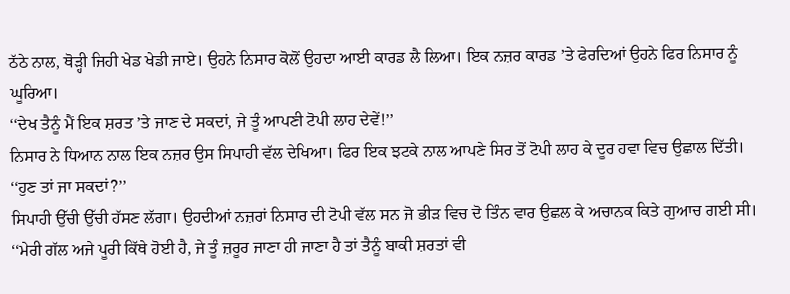ਠੱਠੇ ਨਾਲ, ਥੋੜ੍ਹੀ ਜਿਹੀ ਖੇਡ ਖੇਡੀ ਜਾਏ। ਉਹਨੇ ਨਿਸਾਰ ਕੋਲੋਂ ਉਹਦਾ ਆਈ ਕਾਰਡ ਲੈ ਲਿਆ। ਇਕ ਨਜ਼ਰ ਕਾਰਡ ’ਤੇ ਫੇਰਦਿਆਂ ਉਹਨੇ ਫਿਰ ਨਿਸਾਰ ਨੂੰ ਘੂਰਿਆ।
‘‘ਦੇਖ ਤੈਨੂੰ ਮੈਂ ਇਕ ਸ਼ਰਤ ’ਤੇ ਜਾਣ ਦੇ ਸਕਦਾਂ, ਜੇ ਤੂੰ ਆਪਣੀ ਟੋਪੀ ਲਾਹ ਦੇਵੇਂ!’’
ਨਿਸਾਰ ਨੇ ਧਿਆਨ ਨਾਲ ਇਕ ਨਜ਼ਰ ਉਸ ਸਿਪਾਹੀ ਵੱਲ ਦੇਖਿਆ। ਫਿਰ ਇਕ ਝਟਕੇ ਨਾਲ ਆਪਣੇ ਸਿਰ ਤੋਂ ਟੋਪੀ ਲਾਹ ਕੇ ਦੂਰ ਹਵਾ ਵਿਚ ਉਛਾਲ ਦਿੱਤੀ।
‘‘ਹੁਣ ਤਾਂ ਜਾ ਸਕਦਾਂ?’’
ਸਿਪਾਹੀ ਉੱਚੀ ਉੱਚੀ ਹੱਸਣ ਲੱਗਾ। ਉਹਦੀਆਂ ਨਜ਼ਰਾਂ ਨਿਸਾਰ ਦੀ ਟੋਪੀ ਵੱਲ ਸਨ ਜੋ ਭੀੜ ਵਿਚ ਦੋ ਤਿੰਨ ਵਾਰ ਉਛਲ ਕੇ ਅਚਾਨਕ ਕਿਤੇ ਗੁਆਚ ਗਈ ਸੀ।
‘‘ਮੇਰੀ ਗੱਲ ਅਜੇ ਪੂਰੀ ਕਿੱਥੇ ਹੋਈ ਹੈ, ਜੇ ਤੂੰ ਜ਼ਰੂਰ ਜਾਣਾ ਹੀ ਜਾਣਾ ਹੈ ਤਾਂ ਤੈਨੂੰ ਬਾਕੀ ਸ਼ਰਤਾਂ ਵੀ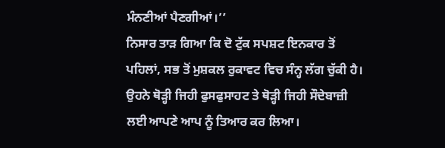ਮੰਨਣੀਆਂ ਪੈਣਗੀਆਂ।’’
ਨਿਸਾਰ ਤਾੜ ਗਿਆ ਕਿ ਦੋ ਟੁੱਕ ਸਪਸ਼ਟ ਇਨਕਾਰ ਤੋਂ ਪਹਿਲਾਂ, ਸਭ ਤੋਂ ਮੁਸ਼ਕਲ ਰੁਕਾਵਟ ਵਿਚ ਸੰਨ੍ਹ ਲੱਗ ਚੁੱਕੀ ਹੈ। ਉਹਨੇ ਥੋੜ੍ਹੀ ਜਿਹੀ ਫੁਸਫੁਸਾਹਟ ਤੇ ਥੋੜ੍ਹੀ ਜਿਹੀ ਸੌਦੇਬਾਜ਼ੀ ਲਈ ਆਪਣੇ ਆਪ ਨੂੰ ਤਿਆਰ ਕਰ ਲਿਆ।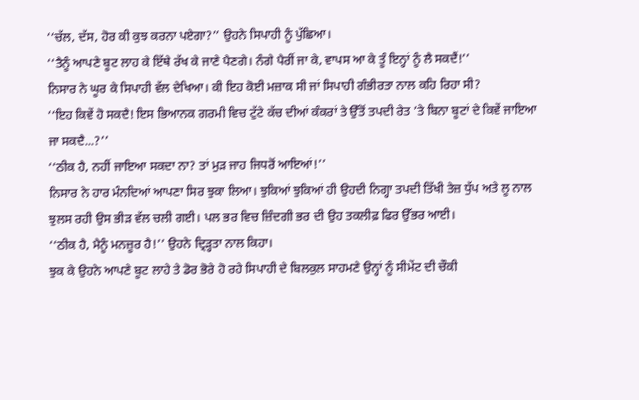‘‘ਚੱਲ, ਦੱਸ, ਹੋਰ ਕੀ ਕੁਝ ਕਰਨਾ ਪਏਗਾ?’’ ਉਹਨੇ ਸਿਪਾਹੀ ਨੂੰ ਪੁੱਛਿਆ।
‘‘ਤੈਨੂੰ ਆਪਣੇ ਬੂਟ ਲਾਹ ਕੇ ਇੱਥੇ ਰੱਖ ਕੇ ਜਾਣੇ ਪੈਣਗੇ। ਨੰਗੇ ਪੈਰੀਂ ਜਾ ਕੇ, ਵਾਪਸ ਆ ਕੇ ਤੂੰ ਇਨ੍ਹਾਂ ਨੂੰ ਲੈ ਸਕਦੈਂ!’’
ਨਿਸਾਰ ਨੇ ਘੂਰ ਕੇ ਸਿਪਾਹੀ ਵੱਲ ਦੇਖਿਆ। ਕੀ ਇਹ ਕੋਈ ਮਜ਼ਾਕ ਸੀ ਜਾਂ ਸਿਪਾਹੀ ਗੰਭੀਰਤਾ ਨਾਲ ਕਹਿ ਰਿਹਾ ਸੀ?
‘‘ਇਹ ਕਿਵੇਂ ਹੋ ਸਕਦੈ! ਇਸ ਭਿਆਨਕ ਗਰਮੀ ਵਿਚ ਟੁੱਟੇ ਕੱਚ ਦੀਆਂ ਕੰਕਰਾਂ ਤੇ ਉੱਤੋਂ ਤਪਦੀ ਰੇਤ ’ਤੇ ਬਿਨਾ ਬੂਟਾਂ ਦੇ ਕਿਵੇਂ ਜਾਇਆ ਜਾ ਸਕਦੈ...?’’
‘‘ਠੀਕ ਹੈ, ਨਹੀਂ ਜਾਇਆ ਸਕਦਾ ਨਾ? ਤਾਂ ਮੁੜ ਜਾਹ ਜਿਧਰੋਂ ਆਇਆਂ!’’
ਨਿਸਾਰ ਨੇ ਹਾਰ ਮੰਨਦਿਆਂ ਆਪਣਾ ਸਿਰ ਝੁਕਾ ਲਿਆ। ਝੁਕਿਆਂ ਝੁਕਿਆਂ ਹੀ ਉਹਦੀ ਨਿਗ੍ਹਾ ਤਪਦੀ ਤਿੱਖੀ ਤੇਜ਼ ਧੁੱਪ ਅਤੇ ਲੂ ਨਾਲ ਝੁਲਸ ਰਹੀ ਉਸ ਭੀੜ ਵੱਲ ਚਲੀ ਗਈ। ਪਲ ਭਰ ਵਿਚ ਜ਼ਿੰਦਗੀ ਭਰ ਦੀ ਉਹ ਤਕਲੀਫ਼ ਫਿਰ ਉੱਭਰ ਆਈ।
‘‘ਠੀਕ ਹੈ, ਮੈਨੂੰ ਮਨਜ਼ੂਰ ਹੈ!’’ ਉਹਨੇ ਦ੍ਰਿੜ੍ਹਤਾ ਨਾਲ ਕਿਹਾ।
ਝੁਕ ਕੇ ਉਹਨੇ ਆਪਣੇ ਬੂਟ ਲਾਹੇ ਤੇ ਡੋਰ ਭੋਰੇ ਹੋ ਰਹੇ ਸਿਪਾਹੀ ਦੇ ਬਿਲਕੁਲ ਸਾਹਮਣੇ ਉਨ੍ਹਾਂ ਨੂੰ ਸੀਮੇਂਟ ਦੀ ਚੌਕੀ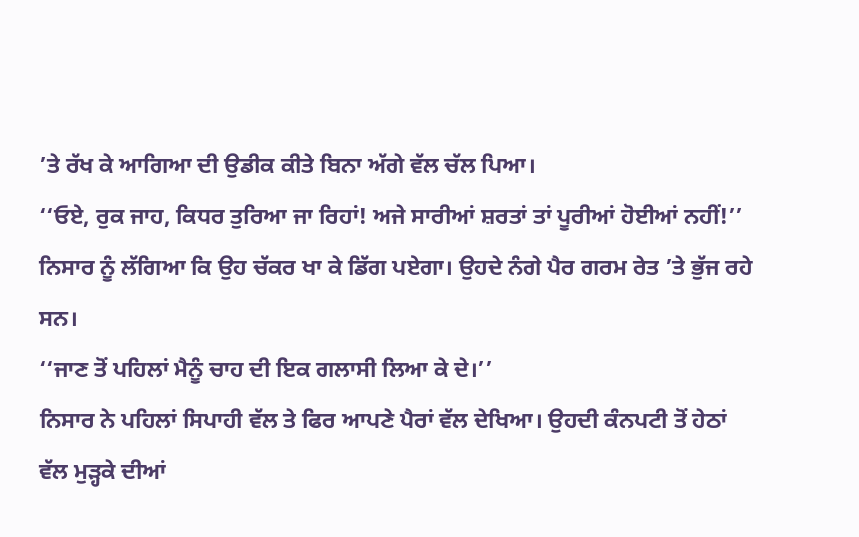’ਤੇ ਰੱਖ ਕੇ ਆਗਿਆ ਦੀ ਉਡੀਕ ਕੀਤੇ ਬਿਨਾ ਅੱਗੇ ਵੱਲ ਚੱਲ ਪਿਆ।
‘‘ਓਏ, ਰੁਕ ਜਾਹ, ਕਿਧਰ ਤੁਰਿਆ ਜਾ ਰਿਹਾਂ! ਅਜੇ ਸਾਰੀਆਂ ਸ਼ਰਤਾਂ ਤਾਂ ਪੂਰੀਆਂ ਹੋਈਆਂ ਨਹੀਂ!’’
ਨਿਸਾਰ ਨੂੰ ਲੱਗਿਆ ਕਿ ਉਹ ਚੱਕਰ ਖਾ ਕੇ ਡਿੱਗ ਪਏਗਾ। ਉਹਦੇ ਨੰਗੇ ਪੈਰ ਗਰਮ ਰੇਤ ’ਤੇ ਭੁੱਜ ਰਹੇ ਸਨ।
‘‘ਜਾਣ ਤੋਂ ਪਹਿਲਾਂ ਮੈਨੂੰ ਚਾਹ ਦੀ ਇਕ ਗਲਾਸੀ ਲਿਆ ਕੇ ਦੇ।’’
ਨਿਸਾਰ ਨੇ ਪਹਿਲਾਂ ਸਿਪਾਹੀ ਵੱਲ ਤੇ ਫਿਰ ਆਪਣੇ ਪੈਰਾਂ ਵੱਲ ਦੇਖਿਆ। ਉਹਦੀ ਕੰਨਪਟੀ ਤੋਂ ਹੇਠਾਂ ਵੱਲ ਮੁੜ੍ਹਕੇ ਦੀਆਂ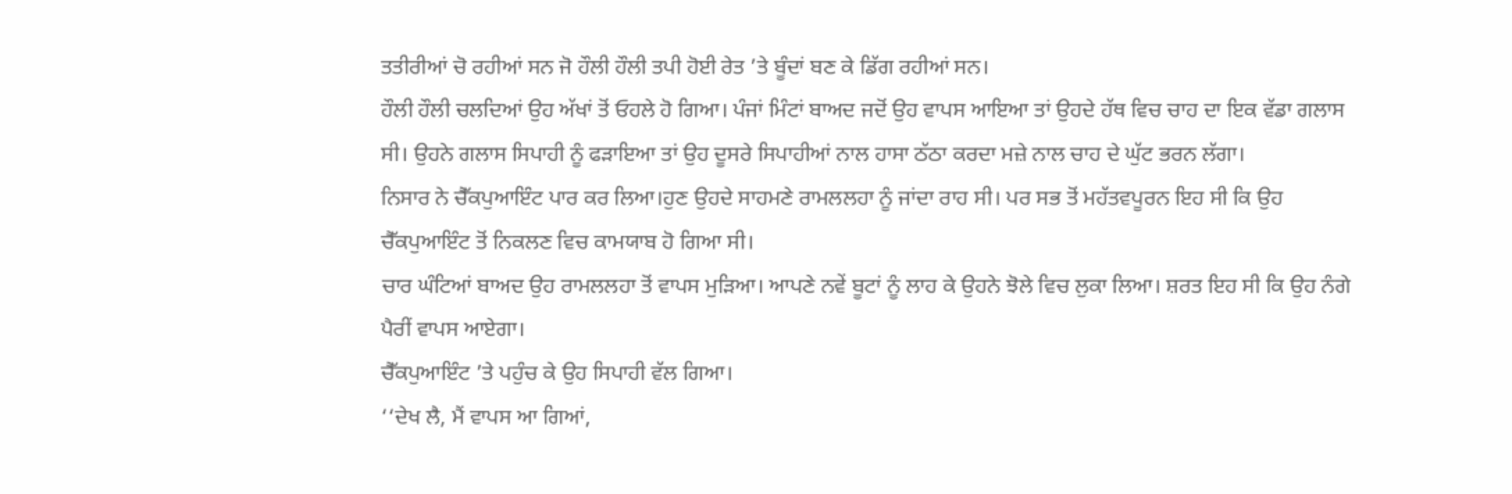ਤਤੀਰੀਆਂ ਚੋ ਰਹੀਆਂ ਸਨ ਜੋ ਹੌਲੀ ਹੌਲੀ ਤਪੀ ਹੋਈ ਰੇਤ ’ਤੇ ਬੂੰਦਾਂ ਬਣ ਕੇ ਡਿੱਗ ਰਹੀਆਂ ਸਨ।
ਹੌਲੀ ਹੌਲੀ ਚਲਦਿਆਂ ਉਹ ਅੱਖਾਂ ਤੋਂ ਓਹਲੇ ਹੋ ਗਿਆ। ਪੰਜਾਂ ਮਿੰਟਾਂ ਬਾਅਦ ਜਦੋਂ ਉਹ ਵਾਪਸ ਆਇਆ ਤਾਂ ਉਹਦੇ ਹੱਥ ਵਿਚ ਚਾਹ ਦਾ ਇਕ ਵੱਡਾ ਗਲਾਸ ਸੀ। ਉਹਨੇ ਗਲਾਸ ਸਿਪਾਹੀ ਨੂੰ ਫੜਾਇਆ ਤਾਂ ਉਹ ਦੂਸਰੇ ਸਿਪਾਹੀਆਂ ਨਾਲ ਹਾਸਾ ਠੱਠਾ ਕਰਦਾ ਮਜ਼ੇ ਨਾਲ ਚਾਹ ਦੇ ਘੁੱਟ ਭਰਨ ਲੱਗਾ।
ਨਿਸਾਰ ਨੇ ਚੈੱਕਪੁਆਇੰਟ ਪਾਰ ਕਰ ਲਿਆ।ਹੁਣ ਉਹਦੇ ਸਾਹਮਣੇ ਰਾਮਲਲਹਾ ਨੂੰ ਜਾਂਦਾ ਰਾਹ ਸੀ। ਪਰ ਸਭ ਤੋਂ ਮਹੱਤਵਪੂਰਨ ਇਹ ਸੀ ਕਿ ਉਹ ਚੈੱਕਪੁਆਇੰਟ ਤੋਂ ਨਿਕਲਣ ਵਿਚ ਕਾਮਯਾਬ ਹੋ ਗਿਆ ਸੀ।
ਚਾਰ ਘੰਟਿਆਂ ਬਾਅਦ ਉਹ ਰਾਮਲਲਹਾ ਤੋਂ ਵਾਪਸ ਮੁੜਿਆ। ਆਪਣੇ ਨਵੇਂ ਬੂਟਾਂ ਨੂੰ ਲਾਹ ਕੇ ਉਹਨੇ ਝੋਲੇ ਵਿਚ ਲੁਕਾ ਲਿਆ। ਸ਼ਰਤ ਇਹ ਸੀ ਕਿ ਉਹ ਨੰਗੇ ਪੈਰੀਂ ਵਾਪਸ ਆਏਗਾ।
ਚੈੱਕਪੁਆਇੰਟ ’ਤੇ ਪਹੁੰਚ ਕੇ ਉਹ ਸਿਪਾਹੀ ਵੱਲ ਗਿਆ।
‘‘ਦੇਖ ਲੈ, ਮੈਂ ਵਾਪਸ ਆ ਗਿਆਂ,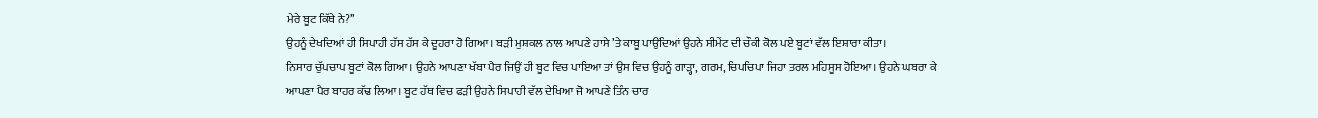ਮੇਰੇ ਬੂਟ ਕਿੱਥੇ ਨੇ?’’
ਉਹਨੂੰ ਦੇਖਦਿਆਂ ਹੀ ਸਿਪਾਹੀ ਹੱਸ ਹੱਸ ਕੇ ਦੂਹਰਾ ਹੋ ਗਿਆ। ਬੜੀ ਮੁਸ਼ਕਲ ਨਾਲ ਆਪਣੇ ਹਾਸੇ ’ਤੇ ਕਾਬੂ ਪਾਉਂਦਿਆਂ ਉਹਨੇ ਸੀਮੇਂਟ ਦੀ ਚੌਕੀ ਕੋਲ ਪਏ ਬੂਟਾਂ ਵੱਲ ਇਸ਼ਾਰਾ ਕੀਤਾ।
ਨਿਸਾਰ ਚੁੱਪਚਾਪ ਬੂਟਾਂ ਕੋਲ ਗਿਆ। ਉਹਨੇ ਆਪਣਾ ਖੱਬਾ ਪੈਰ ਜਿਉਂ ਹੀ ਬੂਟ ਵਿਚ ਪਾਇਆ ਤਾਂ ਉਸ ਵਿਚ ਉਹਨੂੰ ਗਾੜ੍ਹਾ, ਗਰਮ, ਚਿਪਚਿਪਾ ਜਿਹਾ ਤਰਲ ਮਹਿਸੂਸ ਹੋਇਆ। ਉਹਨੇ ਘਬਰਾ ਕੇ ਆਪਣਾ ਪੈਰ ਬਾਹਰ ਕੱਢ ਲਿਆ। ਬੂਟ ਹੱਥ ਵਿਚ ਫੜੀ ਉਹਨੇ ਸਿਪਾਹੀ ਵੱਲ ਦੇਖਿਆ ਜੋ ਆਪਣੇ ਤਿੰਨ ਚਾਰ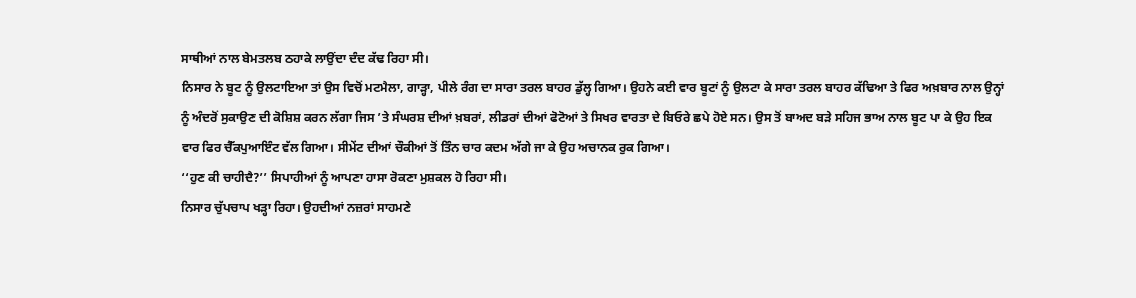ਸਾਥੀਆਂ ਨਾਲ ਬੇਮਤਲਬ ਠਹਾਕੇ ਲਾਉਂਦਾ ਦੰਦ ਕੱਢ ਰਿਹਾ ਸੀ।
ਨਿਸਾਰ ਨੇ ਬੂਟ ਨੂੰ ਉਲਟਾਇਆ ਤਾਂ ਉਸ ਵਿਚੋਂ ਮਟਮੈਲਾ, ਗਾੜ੍ਹਾ, ਪੀਲੇ ਰੰਗ ਦਾ ਸਾਰਾ ਤਰਲ ਬਾਹਰ ਡੁੱਲ੍ਹ ਗਿਆ। ਉਹਨੇ ਕਈ ਵਾਰ ਬੂਟਾਂ ਨੂੰ ਉਲਟਾ ਕੇ ਸਾਰਾ ਤਰਲ ਬਾਹਰ ਕੱਢਿਆ ਤੇ ਫਿਰ ਅਖ਼ਬਾਰ ਨਾਲ ਉਨ੍ਹਾਂ ਨੂੰ ਅੰਦਰੋਂ ਸੁਕਾਉਣ ਦੀ ਕੋਸ਼ਿਸ਼ ਕਰਨ ਲੱਗਾ ਜਿਸ ’ਤੇ ਸੰਘਰਸ਼ ਦੀਆਂ ਖ਼ਬਰਾਂ, ਲੀਡਰਾਂ ਦੀਆਂ ਫੋਟੋਆਂ ਤੇ ਸਿਖਰ ਵਾਰਤਾ ਦੇ ਬਿਓਰੇ ਛਪੇ ਹੋਏ ਸਨ। ਉਸ ਤੋਂ ਬਾਅਦ ਬੜੇ ਸਹਿਜ ਭਾਅ ਨਾਲ ਬੂਟ ਪਾ ਕੇ ਉਹ ਇਕ ਵਾਰ ਫਿਰ ਚੈੱਕਪੁਆਇੰਟ ਵੱਲ ਗਿਆ। ਸੀਮੇਂਟ ਦੀਆਂ ਚੌਕੀਆਂ ਤੋਂ ਤਿੰਨ ਚਾਰ ਕਦਮ ਅੱਗੇ ਜਾ ਕੇ ਉਹ ਅਚਾਨਕ ਰੁਕ ਗਿਆ।
‘‘ਹੁਣ ਕੀ ਚਾਹੀਦੈ?’’ ਸਿਪਾਹੀਆਂ ਨੂੰ ਆਪਣਾ ਹਾਸਾ ਰੋਕਣਾ ਮੁਸ਼ਕਲ ਹੋ ਰਿਹਾ ਸੀ।
ਨਿਸਾਰ ਚੁੱਪਚਾਪ ਖੜ੍ਹਾ ਰਿਹਾ। ਉਹਦੀਆਂ ਨਜ਼ਰਾਂ ਸਾਹਮਣੇ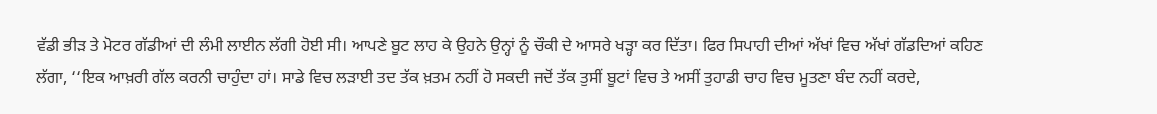ਵੱਡੀ ਭੀੜ ਤੇ ਮੋਟਰ ਗੱਡੀਆਂ ਦੀ ਲੰਮੀ ਲਾਈਨ ਲੱਗੀ ਹੋਈ ਸੀ। ਆਪਣੇ ਬੂਟ ਲਾਹ ਕੇ ਉਹਨੇ ਉਨ੍ਹਾਂ ਨੂੰ ਚੌਕੀ ਦੇ ਆਸਰੇ ਖੜ੍ਹਾ ਕਰ ਦਿੱਤਾ। ਫਿਰ ਸਿਪਾਹੀ ਦੀਆਂ ਅੱਖਾਂ ਵਿਚ ਅੱਖਾਂ ਗੱਡਦਿਆਂ ਕਹਿਣ ਲੱਗਾ, ‘‘ਇਕ ਆਖ਼ਰੀ ਗੱਲ ਕਰਨੀ ਚਾਹੁੰਦਾ ਹਾਂ। ਸਾਡੇ ਵਿਚ ਲੜਾਈ ਤਦ ਤੱਕ ਖ਼ਤਮ ਨਹੀਂ ਹੋ ਸਕਦੀ ਜਦੋਂ ਤੱਕ ਤੁਸੀਂ ਬੂਟਾਂ ਵਿਚ ਤੇ ਅਸੀਂ ਤੁਹਾਡੀ ਚਾਹ ਵਿਚ ਮੂਤਣਾ ਬੰਦ ਨਹੀਂ ਕਰਦੇ,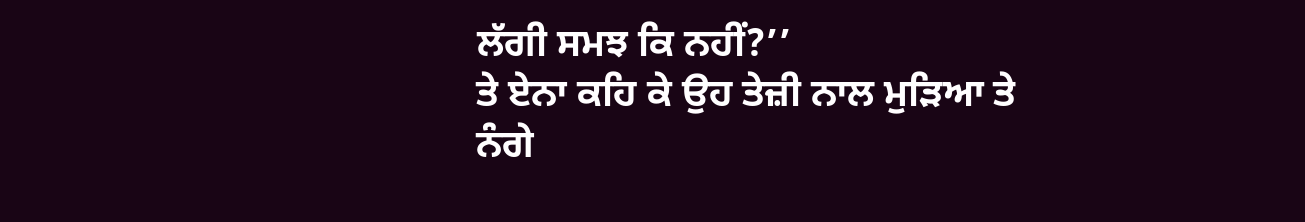ਲੱਗੀ ਸਮਝ ਕਿ ਨਹੀਂ?’’
ਤੇ ਏਨਾ ਕਹਿ ਕੇ ਉਹ ਤੇਜ਼ੀ ਨਾਲ ਮੁੜਿਆ ਤੇ ਨੰਗੇ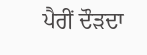ਪੈਰੀਂ ਦੌੜਦਾ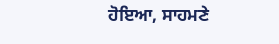ਹੋਇਆ, ਸਾਹਮਣੇ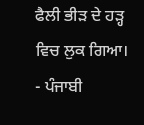ਫੈਲੀ ਭੀੜ ਦੇ ਹੜ੍ਹ ਵਿਚ ਲੁਕ ਗਿਆ।
- ਪੰਜਾਬੀ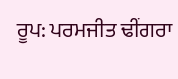ਰੂਪ: ਪਰਮਜੀਤ ਢੀਂਗਰਾ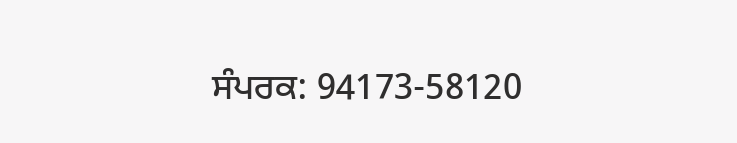ਸੰਪਰਕ: 94173-58120